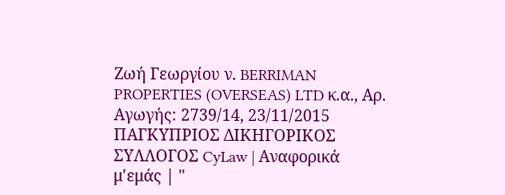Ζωή Γεωργίου ν. BERRIMAN PROPERTIES (OVERSEAS) LTD κ.α., Αρ. Αγωγής: 2739/14, 23/11/2015 ΠΑΓΚΥΠΡΙΟΣ ΔΙΚΗΓΟΡΙΚΟΣ ΣΥΛΛΟΓΟΣ CyLaw | Αναφορικά μ'εμάς | "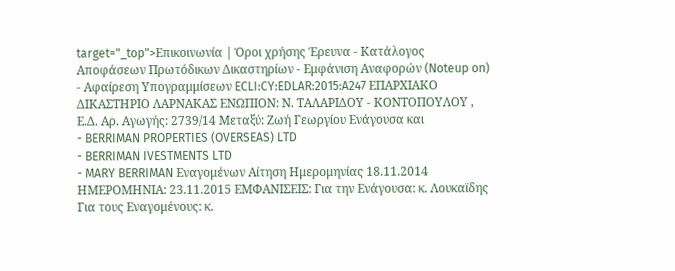target="_top">Επικοινωνία | Όροι χρήσης Έρευνα - Κατάλογος Αποφάσεων Πρωτόδικων Δικαστηρίων - Εμφάνιση Αναφορών (Noteup on) - Αφαίρεση Υπογραμμίσεων ECLI:CY:EDLAR:2015:A247 ΕΠΑΡΧΙΑΚΟ ΔΙΚΑΣΤΗΡΙΟ ΛΑΡΝΑΚΑΣ ΕΝΩΠΙΟΝ: Ν. ΤΑΛΑΡΙΔΟΥ - ΚΟΝΤΟΠΟΥΛΟΥ , Ε.Δ. Αρ. Αγωγής: 2739/14 Μεταξύ: Ζωή Γεωργίου Ενάγουσα και
- BERRIMAN PROPERTIES (OVERSEAS) LTD
- BERRIMAN IVESTMENTS LTD
- MARY BERRIMAN Εναγομένων Αίτηση Ημερομηνίας 18.11.2014 ΗΜΕΡΟΜΗΝΙΑ: 23.11.2015 ΕΜΦΑΝΙΣΕΙΣ: Για την Ενάγουσα: κ. Λουκαϊδης Για τους Εναγομένους: κ.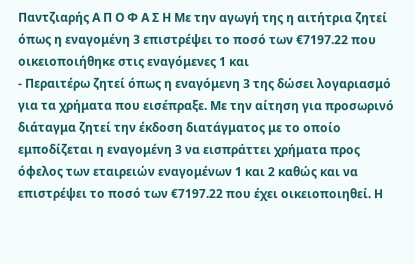Παντζιαρής Α Π Ο Φ Α Σ Η Με την αγωγή της η αιτήτρια ζητεί όπως η εναγομένη 3 επιστρέψει το ποσό των €7197.22 που οικειοποιήθηκε στις εναγόμενες 1 και
- Περαιτέρω ζητεί όπως η εναγόμενη 3 της δώσει λογαριασμό για τα χρήματα που εισέπραξε. Με την αίτηση για προσωρινό διάταγμα ζητεί την έκδοση διατάγματος με το οποίο εμποδίζεται η εναγομένη 3 να εισπράττει χρήματα προς όφελος των εταιρειών εναγομένων 1 και 2 καθώς και να επιστρέψει το ποσό των €7197.22 που έχει οικειοποιηθεί. Η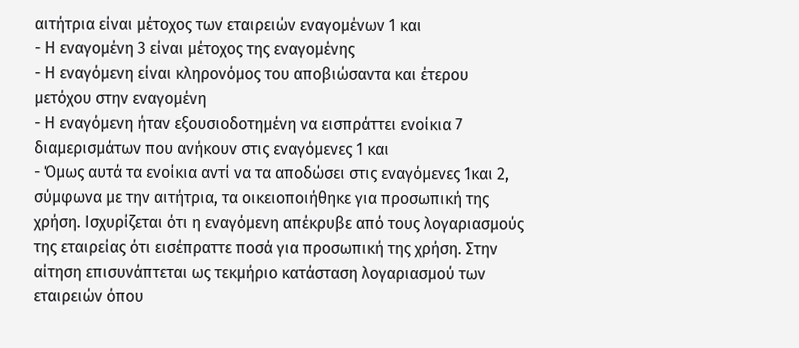αιτήτρια είναι μέτοχος των εταιρειών εναγομένων 1 και
- Η εναγομένη 3 είναι μέτοχος της εναγομένης
- Η εναγόμενη είναι κληρονόμος του αποβιώσαντα και έτερου μετόχου στην εναγομένη
- Η εναγόμενη ήταν εξουσιοδοτημένη να εισπράττει ενοίκια 7 διαμερισμάτων που ανήκουν στις εναγόμενες 1 και
- Όμως αυτά τα ενοίκια αντί να τα αποδώσει στις εναγόμενες 1και 2, σύμφωνα με την αιτήτρια, τα οικειοποιήθηκε για προσωπική της χρήση. Ισχυρίζεται ότι η εναγόμενη απέκρυβε από τους λογαριασμούς της εταιρείας ότι εισέπραττε ποσά για προσωπική της χρήση. Στην αίτηση επισυνάπτεται ως τεκμήριο κατάσταση λογαριασμού των εταιρειών όπου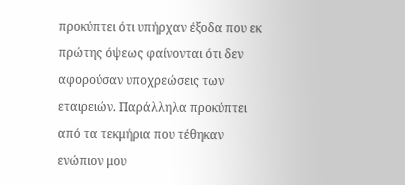προκύπτει ότι υπήρχαν έξοδα που εκ πρώτης όψεως φαίνονται ότι δεν αφορούσαν υποχρεώσεις των εταιρειών. Παράλληλα προκύπτει από τα τεκμήρια που τέθηκαν ενώπιον μου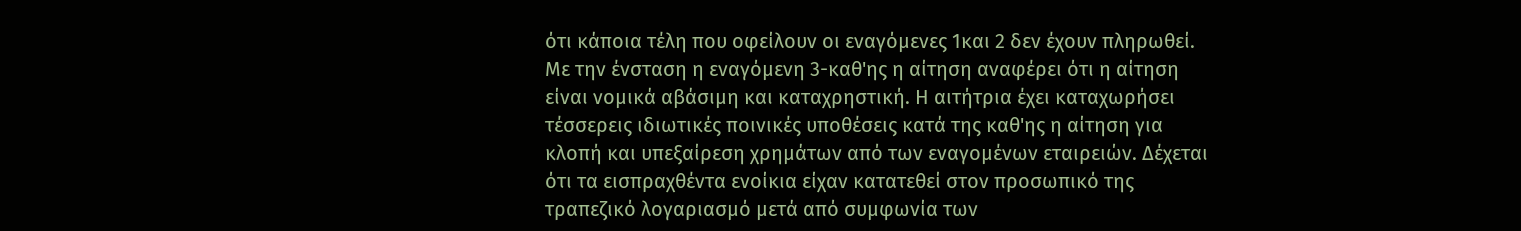ότι κάποια τέλη που οφείλουν οι εναγόμενες 1και 2 δεν έχουν πληρωθεί. Με την ένσταση η εναγόμενη 3-καθ'ης η αίτηση αναφέρει ότι η αίτηση είναι νομικά αβάσιμη και καταχρηστική. Η αιτήτρια έχει καταχωρήσει τέσσερεις ιδιωτικές ποινικές υποθέσεις κατά της καθ'ης η αίτηση για κλοπή και υπεξαίρεση χρημάτων από των εναγομένων εταιρειών. Δέχεται ότι τα εισπραχθέντα ενοίκια είχαν κατατεθεί στον προσωπικό της τραπεζικό λογαριασμό μετά από συμφωνία των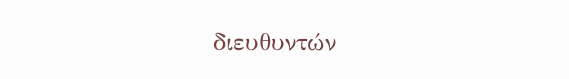διευθυντών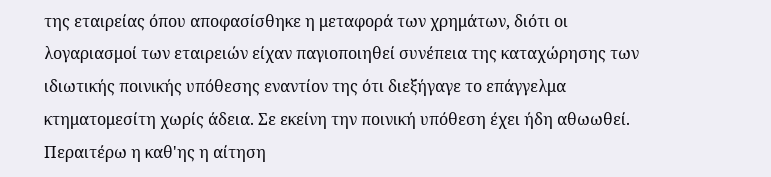της εταιρείας όπου αποφασίσθηκε η μεταφορά των χρημάτων, διότι οι λογαριασμοί των εταιρειών είχαν παγιοποιηθεί συνέπεια της καταχώρησης των ιδιωτικής ποινικής υπόθεσης εναντίον της ότι διεξήγαγε το επάγγελμα κτηματομεσίτη χωρίς άδεια. Σε εκείνη την ποινική υπόθεση έχει ήδη αθωωθεί. Περαιτέρω η καθ'ης η αίτηση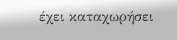έχει καταχωρήσει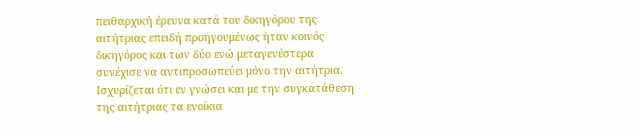πειθαρχική έρευνα κατά του δικηγόρου της αιτήτριας επειδή προηγουμένως ήταν κοινός δικηγόρος και των δύο ενώ μεταγενέστερα συνέχισε να αντιπροσωπεύει μόνο την αιτήτρια. Ισχυρίζεται ότι εν γνώσει και με την συγκατάθεση της αιτήτριας τα ενοίκια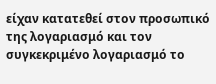είχαν κατατεθεί στον προσωπικό της λογαριασμό και τον συγκεκριμένο λογαριασμό το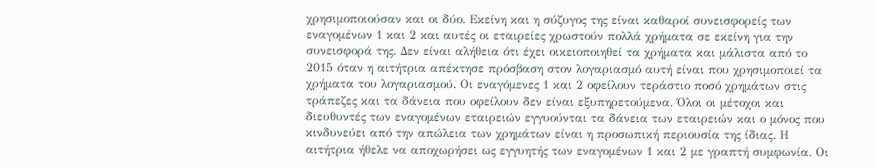χρησιμοποιούσαν και οι δύο. Εκείνη και η σύζυγος της είναι καθαροί συνεισφορείς των εναγομένων 1 και 2 και αυτές οι εταιρείες χρωστούν πολλά χρήματα σε εκείνη για την συνεισφορά της. Δεν είναι αλήθεια ότι έχει οικειοποιηθεί τα χρήματα και μάλιστα από το 2015 όταν η αιτήτρια απέκτησε πρόσβαση στον λογαριασμό αυτή είναι που χρησιμοποιεί τα χρήματα του λογαριασμού. Οι εναγόμενες 1 και 2 οφείλουν τεράστιο ποσό χρημάτων στις τράπεζες και τα δάνεια που οφείλουν δεν είναι εξυπηρετούμενα. Όλοι οι μέτοχοι και διευθυντές των εναγομένων εταιρειών εγγυούνται τα δάνεια των εταιρειών και ο μόνος που κινδυνεύει από την απώλεια των χρημάτων είναι η προσωπική περιουσία της ίδιας. Η αιτήτρια ήθελε να αποχωρήσει ως εγγυητής των εναγομένων 1 και 2 με γραπτή συμφωνία. Οι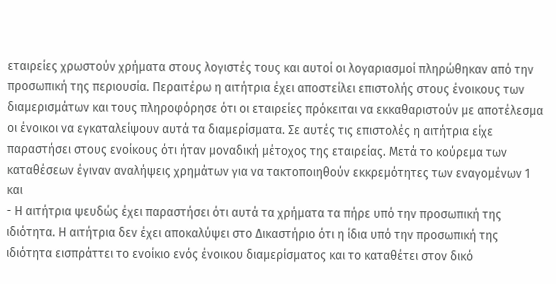εταιρείες χρωστούν χρήματα στους λογιστές τους και αυτοί οι λογαριασμοί πληρώθηκαν από την προσωπική της περιουσία. Περαιτέρω η αιτήτρια έχει αποστείλει επιστολής στους ένοικους των διαμερισμάτων και τους πληροφόρησε ότι οι εταιρείες πρόκειται να εκκαθαριστούν με αποτέλεσμα οι ένοικοι να εγκαταλείψουν αυτά τα διαμερίσματα. Σε αυτές τις επιστολές η αιτήτρια είχε παραστήσει στους ενοίκους ότι ήταν μοναδική μέτοχος της εταιρείας. Μετά το κούρεμα των καταθέσεων έγιναν αναλήψεις χρημάτων για να τακτοποιηθούν εκκρεμότητες των εναγομένων 1 και
- Η αιτήτρια ψευδώς έχει παραστήσει ότι αυτά τα χρήματα τα πήρε υπό την προσωπική της ιδιότητα. Η αιτήτρια δεν έχει αποκαλύψει στο Δικαστήριο ότι η ίδια υπό την προσωπική της ιδιότητα εισπράττει το ενοίκιο ενός ένοικου διαμερίσματος και το καταθέτει στον δικό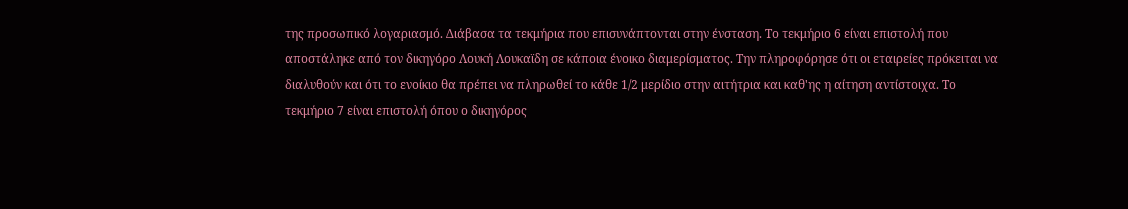της προσωπικό λογαριασμό. Διάβασα τα τεκμήρια που επισυνάπτονται στην ένσταση. Το τεκμήριο 6 είναι επιστολή που αποστάληκε από τον δικηγόρο Λουκή Λουκαϊδη σε κάποια ένοικο διαμερίσματος. Την πληροφόρησε ότι οι εταιρείες πρόκειται να διαλυθούν και ότι το ενοίκιο θα πρέπει να πληρωθεί το κάθε 1/2 μερίδιο στην αιτήτρια και καθ'ης η αίτηση αντίστοιχα. Το τεκμήριο 7 είναι επιστολή όπου ο δικηγόρος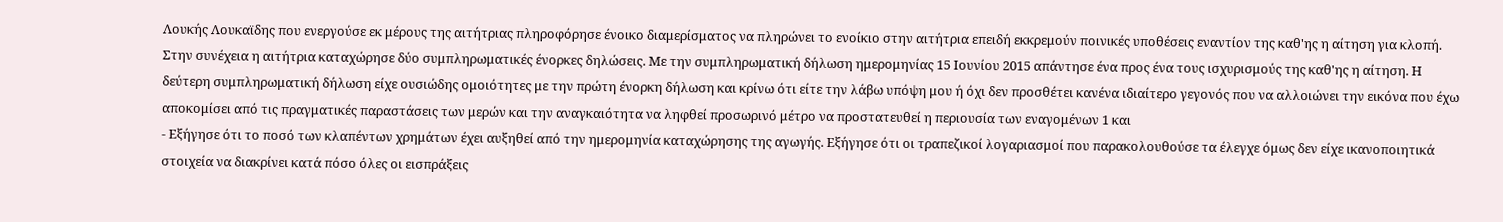Λουκής Λουκαϊδης που ενεργούσε εκ μέρους της αιτήτριας πληροφόρησε ένοικο διαμερίσματος να πληρώνει το ενοίκιο στην αιτήτρια επειδή εκκρεμούν ποινικές υποθέσεις εναντίον της καθ'ης η αίτηση για κλοπή. Στην συνέχεια η αιτήτρια καταχώρησε δύο συμπληρωματικές ένορκες δηλώσεις. Mε την συμπληρωματική δήλωση ημερομηνίας 15 Ιουνίου 2015 απάντησε ένα προς ένα τους ισχυρισμούς της καθ'ης η αίτηση. Η δεύτερη συμπληρωματική δήλωση είχε ουσιώδης ομοιότητες με την πρώτη ένορκη δήλωση και κρίνω ότι είτε την λάβω υπόψη μου ή όχι δεν προσθέτει κανένα ιδιαίτερο γεγονός που να αλλοιώνει την εικόνα που έχω αποκομίσει από τις πραγματικές παραστάσεις των μερών και την αναγκαιότητα να ληφθεί προσωρινό μέτρο να προστατευθεί η περιουσία των εναγομένων 1 και
- Εξήγησε ότι το ποσό των κλαπέντων χρημάτων έχει αυξηθεί από την ημερομηνία καταχώρησης της αγωγής. Εξήγησε ότι οι τραπεζικοί λογαριασμοί που παρακολουθούσε τα έλεγχε όμως δεν είχε ικανοποιητικά στοιχεία να διακρίνει κατά πόσο όλες οι εισπράξεις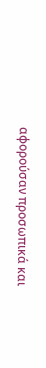αφορούσαν προσωπικά και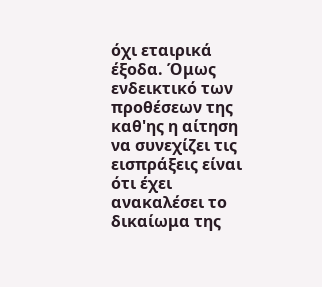όχι εταιρικά έξοδα. Όμως ενδεικτικό των προθέσεων της καθ'ης η αίτηση να συνεχίζει τις εισπράξεις είναι ότι έχει ανακαλέσει το δικαίωμα της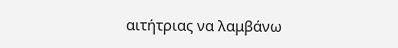αιτήτριας να λαμβάνω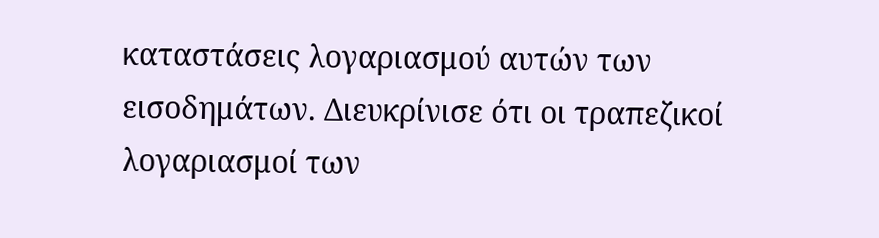καταστάσεις λογαριασμού αυτών των εισοδημάτων. Διευκρίνισε ότι οι τραπεζικοί λογαριασμοί των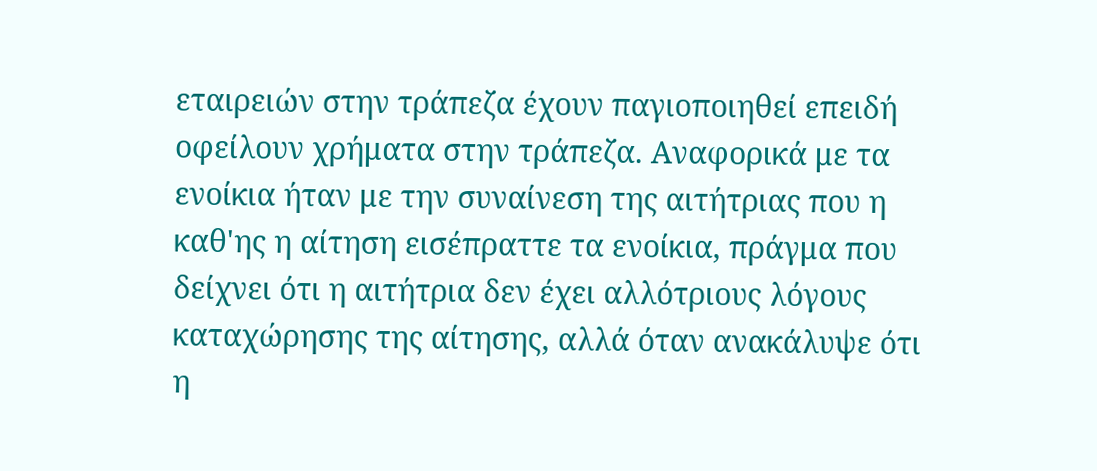εταιρειών στην τράπεζα έχουν παγιοποιηθεί επειδή οφείλουν χρήματα στην τράπεζα. Αναφορικά με τα ενοίκια ήταν με την συναίνεση της αιτήτριας που η καθ'ης η αίτηση εισέπραττε τα ενοίκια, πράγμα που δείχνει ότι η αιτήτρια δεν έχει αλλότριους λόγους καταχώρησης της αίτησης, αλλά όταν ανακάλυψε ότι η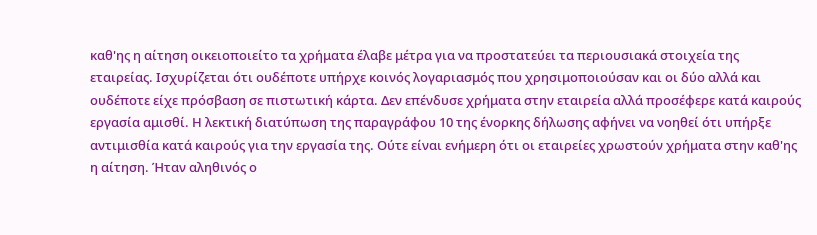καθ'ης η αίτηση οικειοποιείτο τα χρήματα έλαβε μέτρα για να προστατεύει τα περιουσιακά στοιχεία της εταιρείας. Ισχυρίζεται ότι ουδέποτε υπήρχε κοινός λογαριασμός που χρησιμοποιούσαν και οι δύο αλλά και ουδέποτε είχε πρόσβαση σε πιστωτική κάρτα. Δεν επένδυσε χρήματα στην εταιρεία αλλά προσέφερε κατά καιρούς εργασία αμισθί. Η λεκτική διατύπωση της παραγράφου 10 της ένορκης δήλωσης αφήνει να νοηθεί ότι υπήρξε αντιμισθία κατά καιρούς για την εργασία της. Ούτε είναι ενήμερη ότι οι εταιρείες χρωστούν χρήματα στην καθ'ης η αίτηση. Ήταν αληθινός ο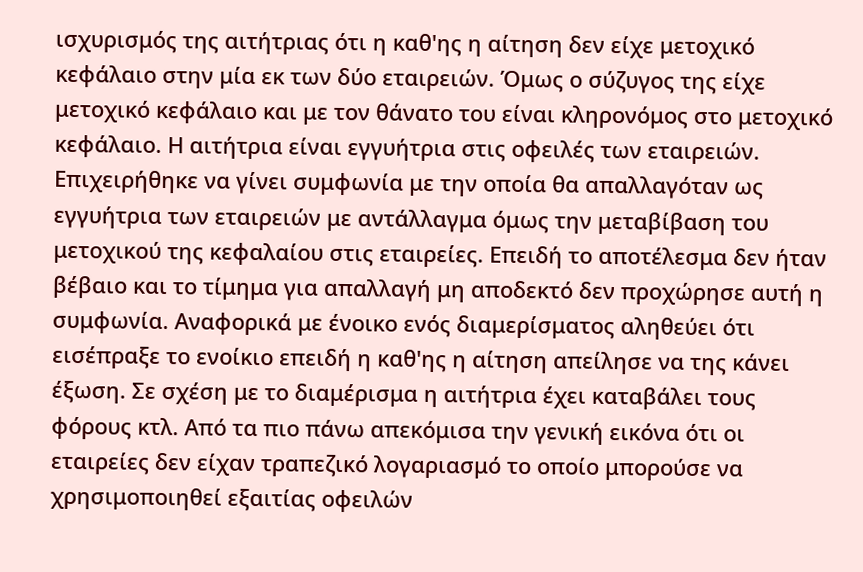ισχυρισμός της αιτήτριας ότι η καθ'ης η αίτηση δεν είχε μετοχικό κεφάλαιο στην μία εκ των δύο εταιρειών. Όμως ο σύζυγος της είχε μετοχικό κεφάλαιο και με τον θάνατο του είναι κληρονόμος στο μετοχικό κεφάλαιο. Η αιτήτρια είναι εγγυήτρια στις οφειλές των εταιρειών. Επιχειρήθηκε να γίνει συμφωνία με την οποία θα απαλλαγόταν ως εγγυήτρια των εταιρειών με αντάλλαγμα όμως την μεταβίβαση του μετοχικού της κεφαλαίου στις εταιρείες. Επειδή το αποτέλεσμα δεν ήταν βέβαιο και το τίμημα για απαλλαγή μη αποδεκτό δεν προχώρησε αυτή η συμφωνία. Αναφορικά με ένοικο ενός διαμερίσματος αληθεύει ότι εισέπραξε το ενοίκιο επειδή η καθ'ης η αίτηση απείλησε να της κάνει έξωση. Σε σχέση με το διαμέρισμα η αιτήτρια έχει καταβάλει τους φόρους κτλ. Από τα πιο πάνω απεκόμισα την γενική εικόνα ότι οι εταιρείες δεν είχαν τραπεζικό λογαριασμό το οποίο μπορούσε να χρησιμοποιηθεί εξαιτίας οφειλών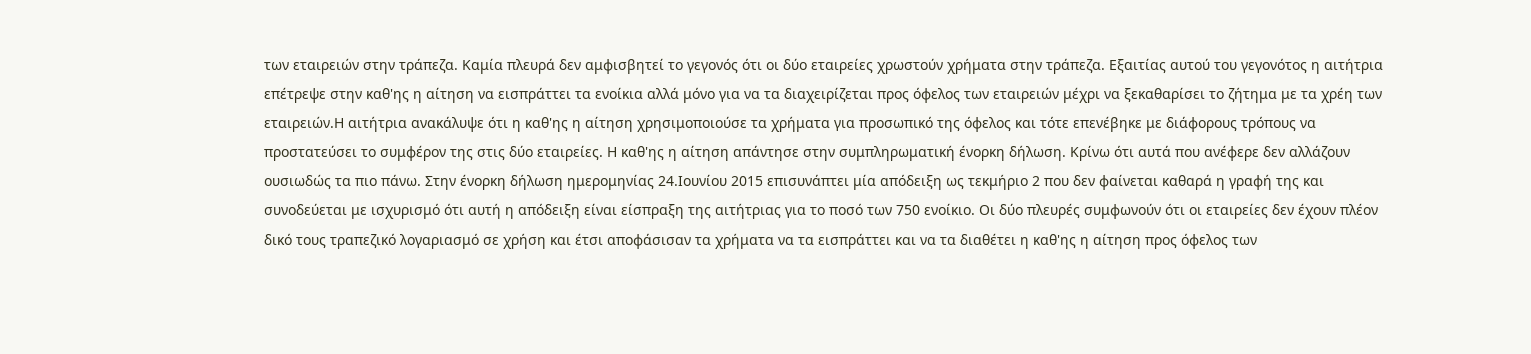των εταιρειών στην τράπεζα. Καμία πλευρά δεν αμφισβητεί το γεγονός ότι οι δύο εταιρείες χρωστούν χρήματα στην τράπεζα. Εξαιτίας αυτού του γεγονότος η αιτήτρια επέτρεψε στην καθ'ης η αίτηση να εισπράττει τα ενοίκια αλλά μόνο για να τα διαχειρίζεται προς όφελος των εταιρειών μέχρι να ξεκαθαρίσει το ζήτημα με τα χρέη των εταιρειών.Η αιτήτρια ανακάλυψε ότι η καθ'ης η αίτηση χρησιμοποιούσε τα χρήματα για προσωπικό της όφελος και τότε επενέβηκε με διάφορους τρόπους να προστατεύσει το συμφέρον της στις δύο εταιρείες. Η καθ'ης η αίτηση απάντησε στην συμπληρωματική ένορκη δήλωση. Κρίνω ότι αυτά που ανέφερε δεν αλλάζουν ουσιωδώς τα πιο πάνω. Στην ένορκη δήλωση ημερομηνίας 24.Ιουνίου 2015 επισυνάπτει μία απόδειξη ως τεκμήριο 2 που δεν φαίνεται καθαρά η γραφή της και συνοδεύεται με ισχυρισμό ότι αυτή η απόδειξη είναι είσπραξη της αιτήτριας για το ποσό των 750 ενοίκιο. Οι δύο πλευρές συμφωνούν ότι οι εταιρείες δεν έχουν πλέον δικό τους τραπεζικό λογαριασμό σε χρήση και έτσι αποφάσισαν τα χρήματα να τα εισπράττει και να τα διαθέτει η καθ'ης η αίτηση προς όφελος των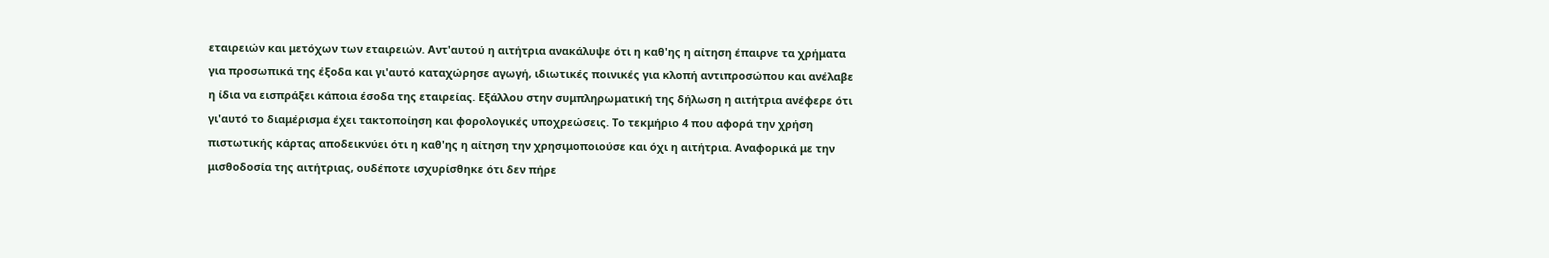εταιρειών και μετόχων των εταιρειών. Αντ'αυτού η αιτήτρια ανακάλυψε ότι η καθ'ης η αίτηση έπαιρνε τα χρήματα για προσωπικά της έξοδα και γι'αυτό καταχώρησε αγωγή, ιδιωτικές ποινικές για κλοπή αντιπροσώπου και ανέλαβε η ίδια να εισπράξει κάποια έσοδα της εταιρείας. Εξάλλου στην συμπληρωματική της δήλωση η αιτήτρια ανέφερε ότι γι'αυτό το διαμέρισμα έχει τακτοποίηση και φορολογικές υποχρεώσεις. Το τεκμήριο 4 που αφορά την χρήση πιστωτικής κάρτας αποδεικνύει ότι η καθ'ης η αίτηση την χρησιμοποιούσε και όχι η αιτήτρια. Αναφορικά με την μισθοδοσία της αιτήτριας, ουδέποτε ισχυρίσθηκε ότι δεν πήρε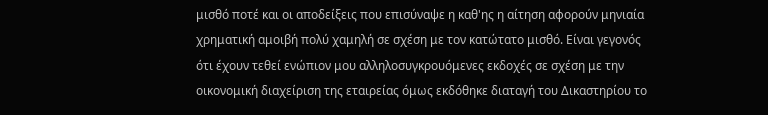μισθό ποτέ και οι αποδείξεις που επισύναψε η καθ'ης η αίτηση αφορούν μηνιαία χρηματική αμοιβή πολύ χαμηλή σε σχέση με τον κατώτατο μισθό. Είναι γεγονός ότι έχουν τεθεί ενώπιον μου αλληλοσυγκρουόμενες εκδοχές σε σχέση με την οικονομική διαχείριση της εταιρείας όμως εκδόθηκε διαταγή του Δικαστηρίου το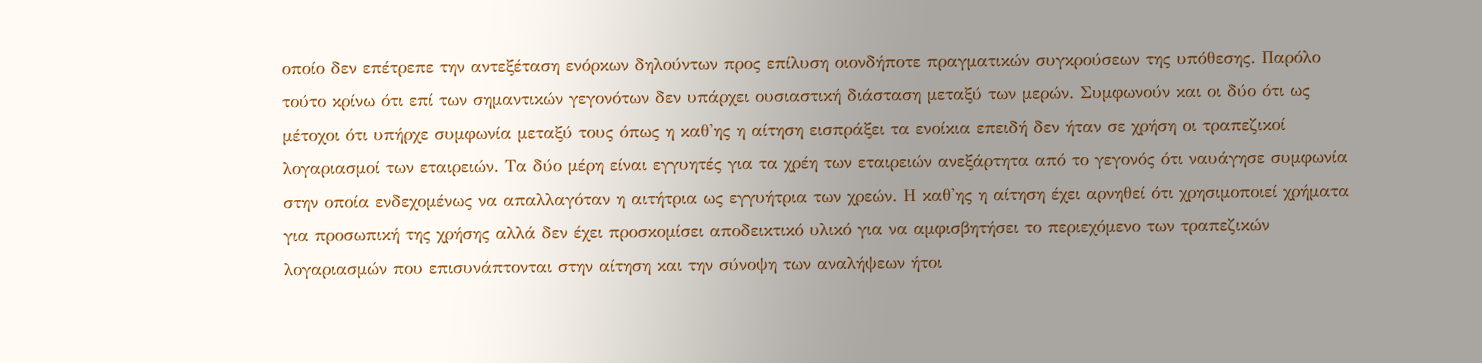οποίο δεν επέτρεπε την αντεξέταση ενόρκων δηλούντων προς επίλυση οιονδήποτε πραγματικών συγκρούσεων της υπόθεσης. Παρόλο τούτο κρίνω ότι επί των σημαντικών γεγονότων δεν υπάρχει ουσιαστική διάσταση μεταξύ των μερών. Συμφωνούν και οι δύο ότι ως μέτοχοι ότι υπήρχε συμφωνία μεταξύ τους όπως η καθ'ης η αίτηση εισπράξει τα ενοίκια επειδή δεν ήταν σε χρήση οι τραπεζικοί λογαριασμοί των εταιρειών. Τα δύο μέρη είναι εγγυητές για τα χρέη των εταιρειών ανεξάρτητα από το γεγονός ότι ναυάγησε συμφωνία στην οποία ενδεχομένως να απαλλαγόταν η αιτήτρια ως εγγυήτρια των χρεών. Η καθ'ης η αίτηση έχει αρνηθεί ότι χρησιμοποιεί χρήματα για προσωπική της χρήσης αλλά δεν έχει προσκομίσει αποδεικτικό υλικό για να αμφισβητήσει το περιεχόμενο των τραπεζικών λογαριασμών που επισυνάπτονται στην αίτηση και την σύνοψη των αναλήψεων ήτοι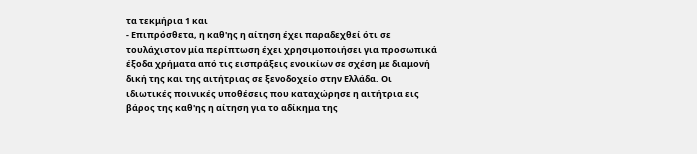τα τεκμήρια 1 και
- Επιπρόσθετα, η καθ'ης η αίτηση έχει παραδεχθεί ότι σε τουλάχιστον μία περίπτωση έχει χρησιμοποιήσει για προσωπικά έξοδα χρήματα από τις εισπράξεις ενοικίων σε σχέση με διαμονή δική της και της αιτήτριας σε ξενοδοχείο στην Ελλάδα. Οι ιδιωτικές ποινικές υποθέσεις που καταχώρησε η αιτήτρια εις βάρος της καθ'ης η αίτηση για το αδίκημα της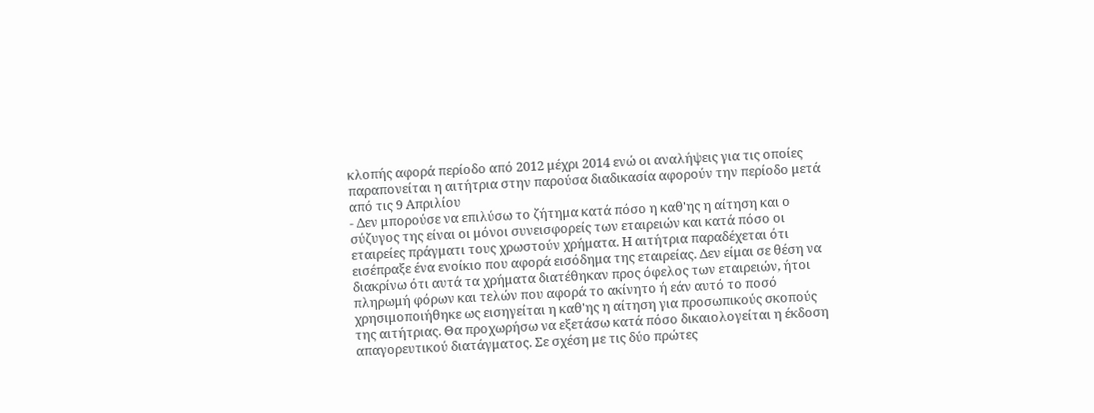κλοπής αφορά περίοδο από 2012 μέχρι 2014 ενώ οι αναλήψεις για τις οποίες παραπονείται η αιτήτρια στην παρούσα διαδικασία αφορούν την περίοδο μετά από τις 9 Απριλίου
- Δεν μπορούσε να επιλύσω το ζήτημα κατά πόσο η καθ'ης η αίτηση και ο σύζυγος της είναι οι μόνοι συνεισφορείς των εταιρειών και κατά πόσο οι εταιρείες πράγματι τους χρωστούν χρήματα. Η αιτήτρια παραδέχεται ότι εισέπραξε ένα ενοίκιο που αφορά εισόδημα της εταιρείας. Δεν είμαι σε θέση να διακρίνω ότι αυτά τα χρήματα διατέθηκαν προς όφελος των εταιρειών, ήτοι πληρωμή φόρων και τελών που αφορά το ακίνητο ή εάν αυτό το ποσό χρησιμοποιήθηκε ως εισηγείται η καθ'ης η αίτηση για προσωπικούς σκοπούς της αιτήτριας. Θα προχωρήσω να εξετάσω κατά πόσο δικαιολογείται η έκδοση απαγορευτικού διατάγματος. Σε σχέση με τις δύο πρώτες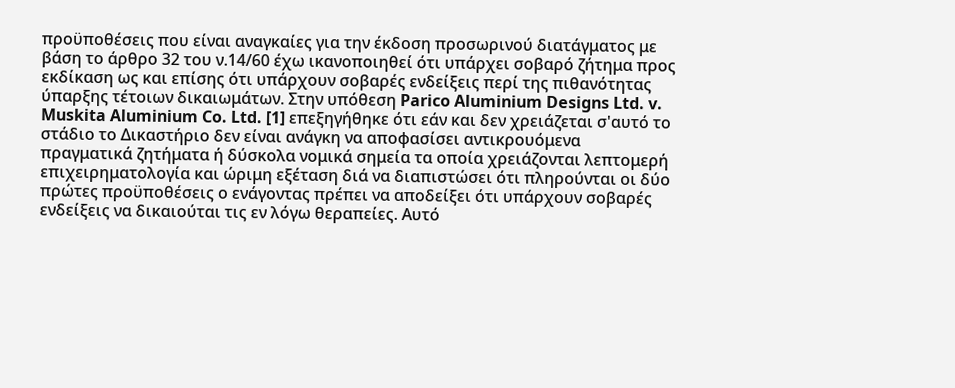προϋποθέσεις που είναι αναγκαίες για την έκδοση προσωρινού διατάγματος με βάση το άρθρο 32 του ν.14/60 έχω ικανοποιηθεί ότι υπάρχει σοβαρό ζήτημα προς εκδίκαση ως και επίσης ότι υπάρχουν σοβαρές ενδείξεις περί της πιθανότητας ύπαρξης τέτοιων δικαιωμάτων. Στην υπόθεση Parico Aluminium Designs Ltd. v. Muskita Aluminium Co. Ltd. [1] επεξηγήθηκε ότι εάν και δεν χρειάζεται σ'αυτό το στάδιο το Δικαστήριο δεν είναι ανάγκη να αποφασίσει αντικρουόμενα πραγματικά ζητήματα ή δύσκολα νομικά σημεία τα οποία χρειάζονται λεπτομερή επιχειρηματολογία και ώριμη εξέταση διά να διαπιστώσει ότι πληρούνται οι δύο πρώτες προϋποθέσεις ο ενάγοντας πρέπει να αποδείξει ότι υπάρχουν σοβαρές ενδείξεις να δικαιούται τις εν λόγω θεραπείες. Αυτό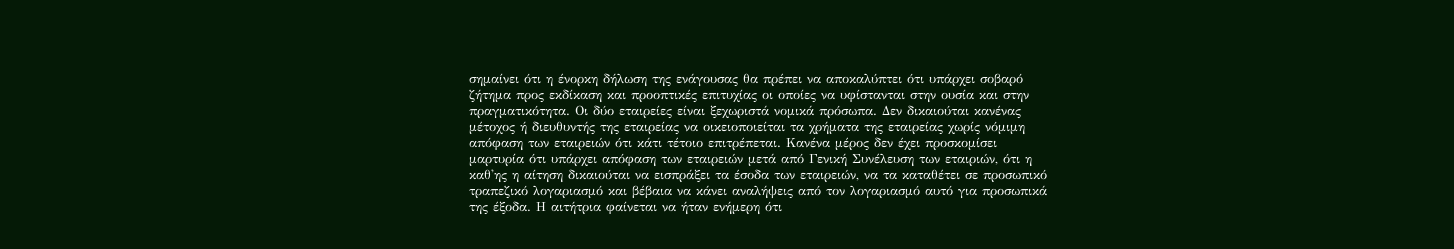σημαίνει ότι η ένορκη δήλωση της ενάγουσας θα πρέπει να αποκαλύπτει ότι υπάρχει σοβαρό ζήτημα προς εκδίκαση και προοπτικές επιτυχίας οι οποίες να υφίστανται στην ουσία και στην πραγματικότητα. Οι δύο εταιρείες είναι ξεχωριστά νομικά πρόσωπα. Δεν δικαιούται κανένας μέτοχος ή διευθυντής της εταιρείας να οικειοποιείται τα χρήματα της εταιρείας χωρίς νόμιμη απόφαση των εταιρειών ότι κάτι τέτοιο επιτρέπεται. Κανένα μέρος δεν έχει προσκομίσει μαρτυρία ότι υπάρχει απόφαση των εταιρειών μετά από Γενική Συνέλευση των εταιριών, ότι η καθ'ης η αίτηση δικαιούται να εισπράξει τα έσοδα των εταιρειών, να τα καταθέτει σε προσωπικό τραπεζικό λογαριασμό και βέβαια να κάνει αναλήψεις από τον λογαριασμό αυτό για προσωπικά της έξοδα. Η αιτήτρια φαίνεται να ήταν ενήμερη ότι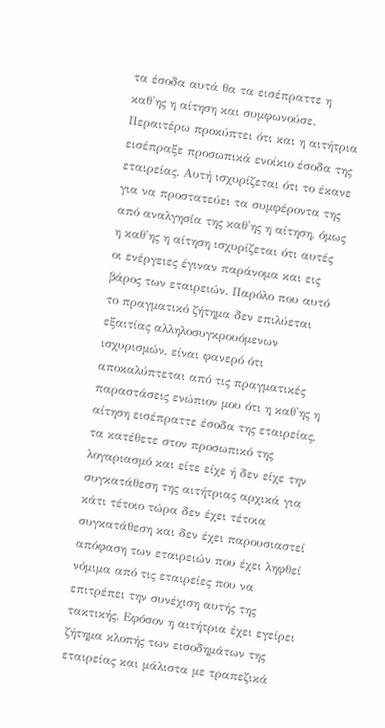τα έσοδα αυτά θα τα εισέπραττε η καθ'ης η αίτηση και συμφωνούσε. Περαιτέρω προκύπτει ότι και η αιτήτρια εισέπραξε προσωπικά ενοίκιο έσοδα της εταιρείας. Αυτή ισχυρίζεται ότι το έκανε για να προστατεύει τα συμφέροντα της από αναλγησία της καθ'ης η αίτηση, όμως η καθ'ης η αίτηση ισχυρίζεται ότι αυτές οι ενέργειες έγιναν παράνομα και εις βάρος των εταιρειών. Παρόλο που αυτό το πραγματικό ζήτημα δεν επιλύεται εξαιτίας αλληλοσυγκρουόμενων ισχυρισμών, είναι φανερό ότι αποκαλύπτεται από τις πραγματικές παραστάσεις ενώπιον μου ότι η καθ'ης η αίτηση εισέπραττε έσοδα της εταιρείας, τα κατέθετε στον προσωπικό της λογαριασμό και είτε είχε ή δεν είχε την συγκατάθεση της αιτήτριας αρχικά για κάτι τέτοιο τώρα δεν έχει τέτοια συγκατάθεση και δεν έχει παρουσιαστεί απόφαση των εταιρειών που έχει ληφθεί νόμιμα από τις εταιρείες που να επιτρέπει την συνέχιση αυτής της τακτικής. Εφόσον η αιτήτρια έχει εγείρει ζήτημα κλοπής των εισοδημάτων της εταιρείας και μάλιστα με τραπεζικά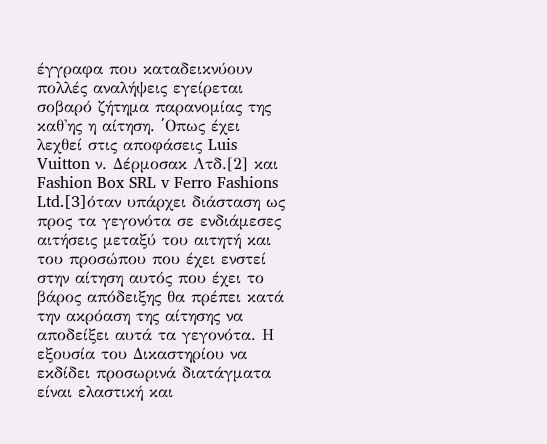έγγραφα που καταδεικνύουν πολλές αναλήψεις εγείρεται σοβαρό ζήτημα παρανομίας της καθ'ης η αίτηση. ΄Oπως έχει λεχθεί στις αποφάσεις Luis Vuitton ν. Δέρμοσακ Λτδ.[2] και Fashion Box SRL v Ferro Fashions Ltd.[3]όταν υπάρχει διάσταση ως προς τα γεγονότα σε ενδιάμεσες αιτήσεις μεταξύ του αιτητή και του προσώπου που έχει ενστεί στην αίτηση αυτός που έχει το βάρος απόδειξης θα πρέπει κατά την ακρόαση της αίτησης να αποδείξει αυτά τα γεγονότα. Η εξουσία του Δικαστηρίου να εκδίδει προσωρινά διατάγματα είναι ελαστική και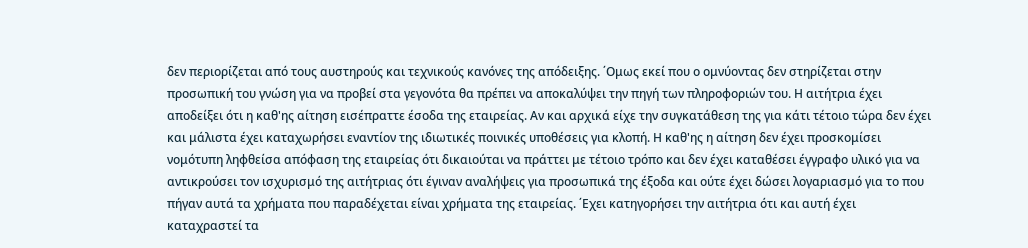δεν περιορίζεται από τους αυστηρούς και τεχνικούς κανόνες της απόδειξης. ΄Ομως εκεί που ο ομνύοντας δεν στηρίζεται στην προσωπική του γνώση για να προβεί στα γεγονότα θα πρέπει να αποκαλύψει την πηγή των πληροφοριών του. Η αιτήτρια έχει αποδείξει ότι η καθ'ης αίτηση εισέπραττε έσοδα της εταιρείας. Αν και αρχικά είχε την συγκατάθεση της για κάτι τέτοιο τώρα δεν έχει και μάλιστα έχει καταχωρήσει εναντίον της ιδιωτικές ποινικές υποθέσεις για κλοπή. Η καθ'ης η αίτηση δεν έχει προσκομίσει νομότυπη ληφθείσα απόφαση της εταιρείας ότι δικαιούται να πράττει με τέτοιο τρόπο και δεν έχει καταθέσει έγγραφο υλικό για να αντικρούσει τον ισχυρισμό της αιτήτριας ότι έγιναν αναλήψεις για προσωπικά της έξοδα και ούτε έχει δώσει λογαριασμό για το που πήγαν αυτά τα χρήματα που παραδέχεται είναι χρήματα της εταιρείας. ΄Εχει κατηγορήσει την αιτήτρια ότι και αυτή έχει καταχραστεί τα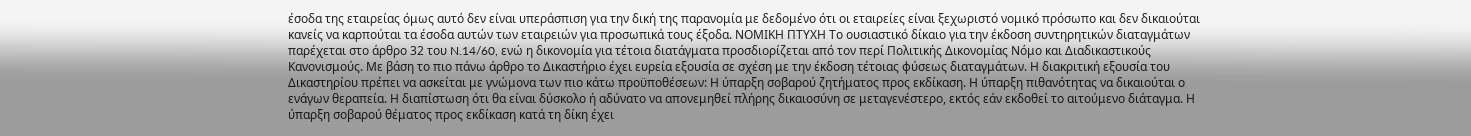έσοδα της εταιρείας όμως αυτό δεν είναι υπεράσπιση για την δική της παρανομία με δεδομένο ότι οι εταιρείες είναι ξεχωριστό νομικό πρόσωπο και δεν δικαιούται κανείς να καρπούται τα έσοδα αυτών των εταιρειών για προσωπικά τους έξοδα. ΝΟΜΙΚΗ ΠΤΥΧΗ Το ουσιαστικό δίκαιο για την έκδοση συντηρητικών διαταγμάτων παρέχεται στο άρθρο 32 του N.14/60, ενώ η δικονομία για τέτοια διατάγματα προσδιορίζεται από τον περί Πολιτικής Δικονομίας Νόμο και Διαδικαστικούς Κανονισμούς. Με βάση το πιο πάνω άρθρο το Δικαστήριο έχει ευρεία εξουσία σε σχέση με την έκδοση τέτοιας φύσεως διαταγμάτων. Η διακριτική εξουσία του Δικαστηρίου πρέπει να ασκείται με γνώμονα των πιο κάτω προϋποθέσεων: Η ύπαρξη σοβαρού ζητήματος προς εκδίκαση. Η ύπαρξη πιθανότητας να δικαιούται ο ενάγων θεραπεία. Η διαπίστωση ότι θα είναι δύσκολο ή αδύνατο να απονεμηθεί πλήρης δικαιοσύνη σε μεταγενέστερο, εκτός εάν εκδοθεί το αιτούμενο διάταγμα. Η ύπαρξη σοβαρού θέματος προς εκδίκαση κατά τη δίκη έχει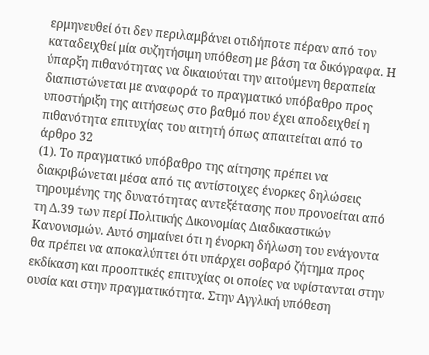ερμηνευθεί ότι δεν περιλαμβάνει οτιδήποτε πέραν από τον καταδειχθεί μία συζητήσιμη υπόθεση με βάση τα δικόγραφα. Η ύπαρξη πιθανότητας να δικαιούται την αιτούμενη θεραπεία διαπιστώνεται με αναφορά το πραγματικό υπόβαθρο προς υποστήριξη της αιτήσεως στο βαθμό που έχει αποδειχθεί η πιθανότητα επιτυχίας του αιτητή όπως απαιτείται από το άρθρο 32
(1). Το πραγματικό υπόβαθρο της αίτησης πρέπει να διακριβώνεται μέσα από τις αντίστοιχες ένορκες δηλώσεις τηρουμένης της δυνατότητας αντεξέτασης που προνοείται από τη Δ.39 των περί Πολιτικής Δικονομίας Διαδικαστικών Κανονισμών. Αυτό σημαίνει ότι η ένορκη δήλωση του ενάγοντα θα πρέπει να αποκαλύπτει ότι υπάρχει σοβαρό ζήτημα προς εκδίκαση και προοπτικές επιτυχίας οι οποίες να υφίστανται στην ουσία και στην πραγματικότητα. Στην Αγγλική υπόθεση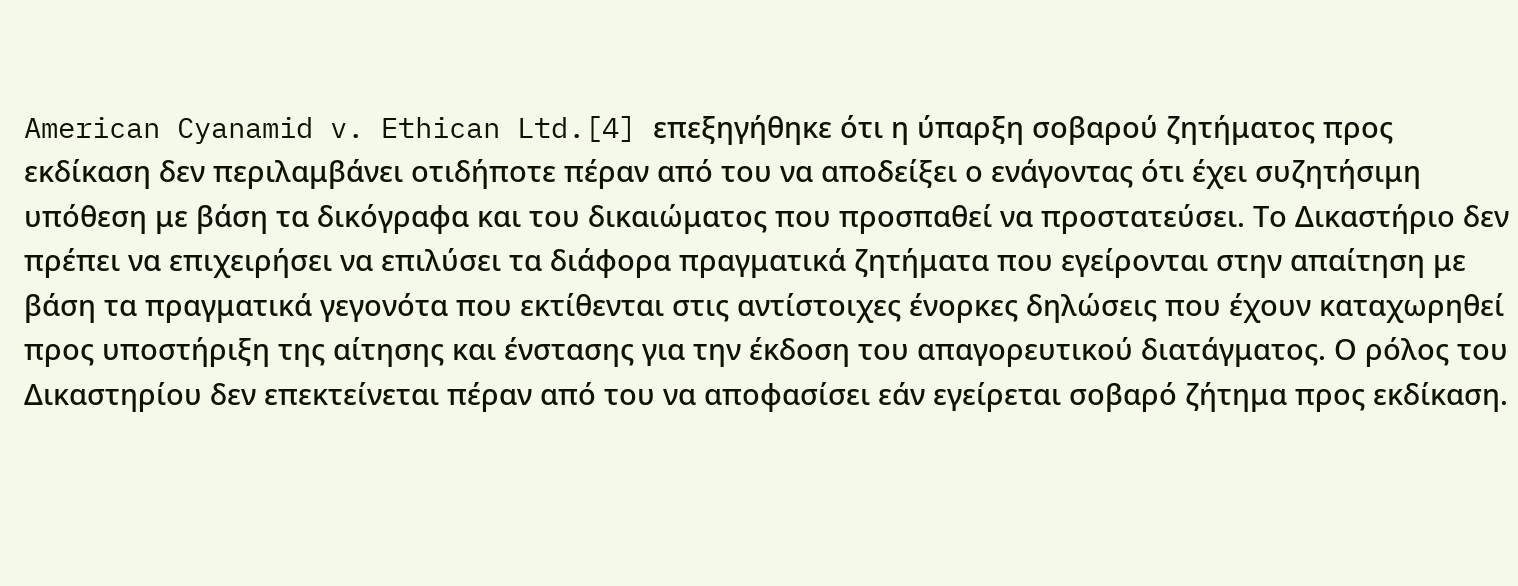American Cyanamid v. Ethican Ltd.[4] επεξηγήθηκε ότι η ύπαρξη σοβαρού ζητήματος προς εκδίκαση δεν περιλαμβάνει οτιδήποτε πέραν από του να αποδείξει ο ενάγοντας ότι έχει συζητήσιμη υπόθεση με βάση τα δικόγραφα και του δικαιώματος που προσπαθεί να προστατεύσει. Το Δικαστήριο δεν πρέπει να επιχειρήσει να επιλύσει τα διάφορα πραγματικά ζητήματα που εγείρονται στην απαίτηση με βάση τα πραγματικά γεγονότα που εκτίθενται στις αντίστοιχες ένορκες δηλώσεις που έχουν καταχωρηθεί προς υποστήριξη της αίτησης και ένστασης για την έκδοση του απαγορευτικού διατάγματος. Ο ρόλος του Δικαστηρίου δεν επεκτείνεται πέραν από του να αποφασίσει εάν εγείρεται σοβαρό ζήτημα προς εκδίκαση.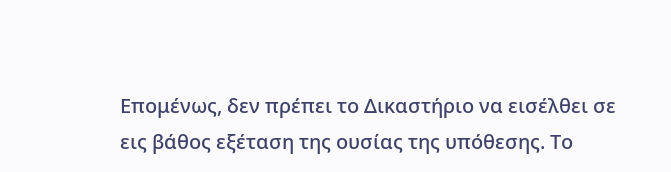Επομένως, δεν πρέπει το Δικαστήριο να εισέλθει σε εις βάθος εξέταση της ουσίας της υπόθεσης. Το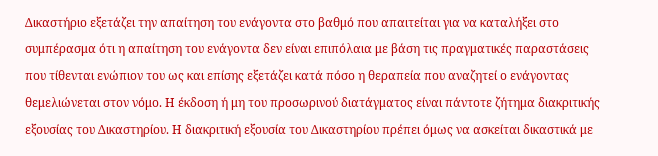Δικαστήριο εξετάζει την απαίτηση του ενάγοντα στο βαθμό που απαιτείται για να καταλήξει στο συμπέρασμα ότι η απαίτηση του ενάγοντα δεν είναι επιπόλαια με βάση τις πραγματικές παραστάσεις που τίθενται ενώπιον του ως και επίσης εξετάζει κατά πόσο η θεραπεία που αναζητεί ο ενάγοντας θεμελιώνεται στον νόμο. Η έκδοση ή μη του προσωρινού διατάγματος είναι πάντοτε ζήτημα διακριτικής εξουσίας του Δικαστηρίου. Η διακριτική εξουσία του Δικαστηρίου πρέπει όμως να ασκείται δικαστικά με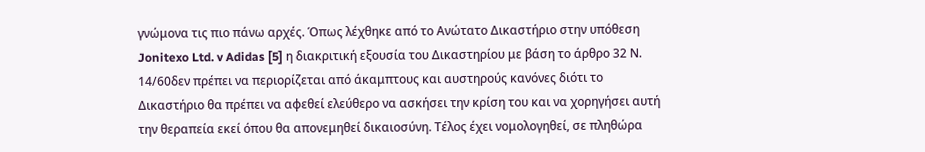γνώμονα τις πιο πάνω αρχές. Όπως λέχθηκε από το Ανώτατο Δικαστήριο στην υπόθεση Jonitexo Ltd. v Adidas [5] η διακριτική εξουσία του Δικαστηρίου με βάση το άρθρο 32 Ν. 14/60δεν πρέπει να περιορίζεται από άκαμπτους και αυστηρούς κανόνες διότι το Δικαστήριο θα πρέπει να αφεθεί ελεύθερο να ασκήσει την κρίση του και να χορηγήσει αυτή την θεραπεία εκεί όπου θα απονεμηθεί δικαιοσύνη. Τέλος έχει νομολογηθεί, σε πληθώρα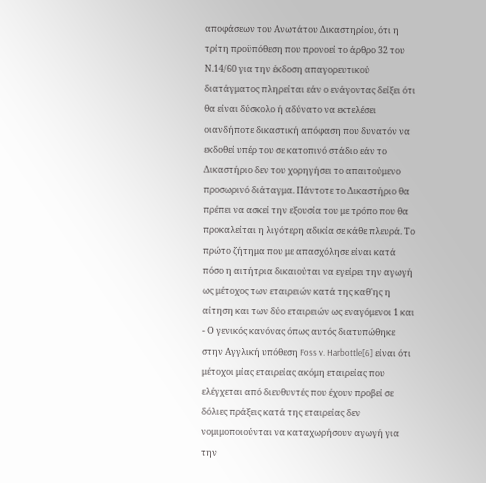αποφάσεων του Ανωτάτου Δικαστηρίου, ότι η τρίτη προϋπόθεση που προνοεί το άρθρο 32 του Ν.14/60 για την έκδοση απαγορευτικού διατάγματος πληρείται εάν ο ενάγοντας δείξει ότι θα είναι δύσκολο ή αδύνατο να εκτελέσει οιανδήποτε δικαστική απόφαση που δυνατόν να εκδοθεί υπέρ του σε κατοπινό στάδιο εάν το Δικαστήριο δεν του χορηγήσει το απαιτούμενο προσωρινό διάταγμα. Πάντοτε το Δικαστήριο θα πρέπει να ασκεί την εξουσία του με τρόπο που θα προκαλείται η λιγότερη αδικία σε κάθε πλευρά. Το πρώτο ζήτημα που με απασχόλησε είναι κατά πόσο η αιτήτρια δικαιούται να εγείρει την αγωγή ως μέτοχος των εταιρειών κατά της καθ'ης η αίτηση και των δύο εταιρειών ως εναγόμενοι 1 και
- Ο γενικός κανόνας όπως αυτός διατυπώθηκε στην Αγγλική υπόθεση Foss v. Harbottle[6] είναι ότι μέτοχοι μίας εταιρείας ακόμη εταιρείας που ελέγχεται από διευθυντές που έχουν προβεί σε δόλιες πράξεις κατά της εταιρείας δεν νομιμοποιούνται να καταχωρήσουν αγωγή για την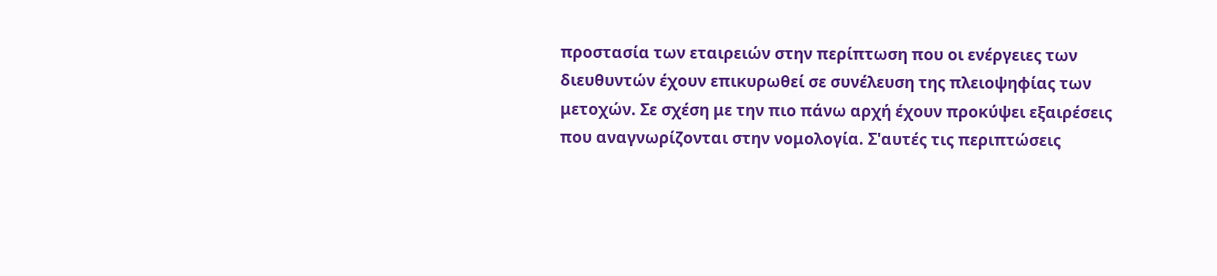προστασία των εταιρειών στην περίπτωση που οι ενέργειες των διευθυντών έχουν επικυρωθεί σε συνέλευση της πλειοψηφίας των μετοχών. Σε σχέση με την πιο πάνω αρχή έχουν προκύψει εξαιρέσεις που αναγνωρίζονται στην νομολογία. Σ'αυτές τις περιπτώσεις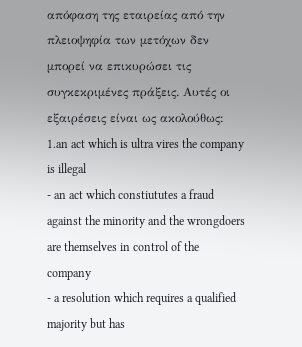απόφαση της εταιρείας από την πλειοψηφία των μετόχων δεν μπορεί να επικυρώσει τις συγκεκριμένες πράξεις. Αυτές οι εξαιρέσεις είναι ως ακολούθως: 1.an act which is ultra vires the company is illegal
- an act which constiututes a fraud against the minority and the wrongdoers are themselves in control of the company
- a resolution which requires a qualified majority but has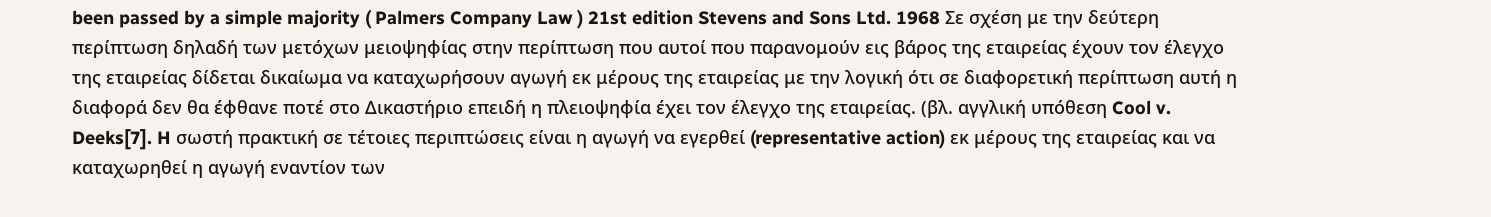been passed by a simple majority ( Palmers Company Law ) 21st edition Stevens and Sons Ltd. 1968 Σε σχέση με την δεύτερη περίπτωση δηλαδή των μετόχων μειοψηφίας στην περίπτωση που αυτοί που παρανομούν εις βάρος της εταιρείας έχουν τον έλεγχο της εταιρείας δίδεται δικαίωμα να καταχωρήσουν αγωγή εκ μέρους της εταιρείας με την λογική ότι σε διαφορετική περίπτωση αυτή η διαφορά δεν θα έφθανε ποτέ στο Δικαστήριο επειδή η πλειοψηφία έχει τον έλεγχο της εταιρείας. (βλ. αγγλική υπόθεση Cool v. Deeks[7]. H σωστή πρακτική σε τέτοιες περιπτώσεις είναι η αγωγή να εγερθεί (representative action) εκ μέρους της εταιρείας και να καταχωρηθεί η αγωγή εναντίον των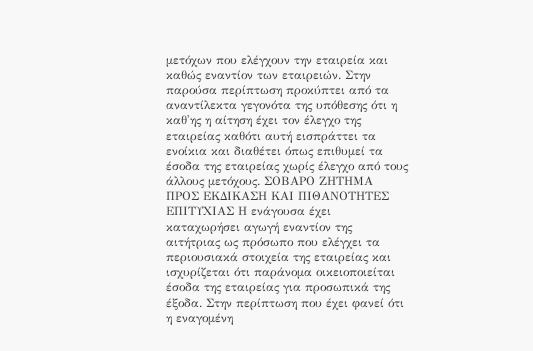μετόχων που ελέγχουν την εταιρεία και καθώς εναντίον των εταιρειών. Στην παρούσα περίπτωση προκύπτει από τα αναντίλεκτα γεγονότα της υπόθεσης ότι η καθ'ης η αίτηση έχει τον έλεγχο της εταιρείας καθότι αυτή εισπράττει τα ενοίκια και διαθέτει όπως επιθυμεί τα έσοδα της εταιρείας χωρίς έλεγχο από τους άλλους μετόχους. ΣΟΒΑΡΟ ΖΗΤΗΜΑ ΠΡΟΣ ΕΚΔΙΚΑΣΗ ΚΑΙ ΠΙΘΑΝΟΤΗΤΕΣ ΕΠΙΤΥΧΙΑΣ Η ενάγουσα έχει καταχωρήσει αγωγή εναντίον της αιτήτριας ως πρόσωπο που ελέγχει τα περιουσιακά στοιχεία της εταιρείας και ισχυρίζεται ότι παράνομα οικειοποιείται έσοδα της εταιρείας για προσωπικά της έξοδα. Στην περίπτωση που έχει φανεί ότι η εναγομένη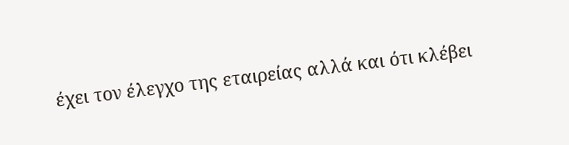έχει τον έλεγχο της εταιρείας αλλά και ότι κλέβει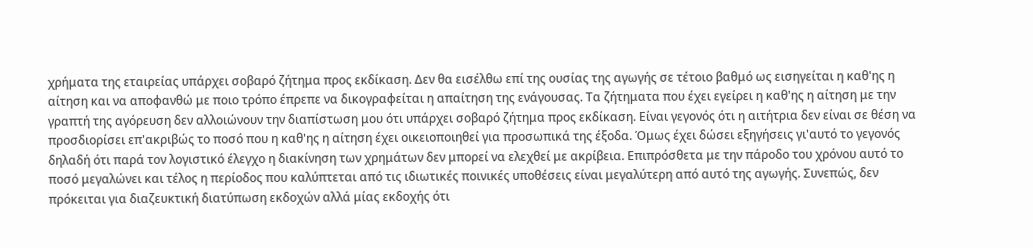χρήματα της εταιρείας υπάρχει σοβαρό ζήτημα προς εκδίκαση. Δεν θα εισέλθω επί της ουσίας της αγωγής σε τέτοιο βαθμό ως εισηγείται η καθ'ης η αίτηση και να αποφανθώ με ποιο τρόπο έπρεπε να δικογραφείται η απαίτηση της ενάγουσας. Τα ζήτηματα που έχει εγείρει η καθ'ης η αίτηση με την γραπτή της αγόρευση δεν αλλοιώνουν την διαπίστωση μου ότι υπάρχει σοβαρό ζήτημα προς εκδίκαση. Είναι γεγονός ότι η αιτήτρια δεν είναι σε θέση να προσδιορίσει επ'ακριβώς το ποσό που η καθ'ης η αίτηση έχει οικειοποιηθεί για προσωπικά της έξοδα. Όμως έχει δώσει εξηγήσεις γι'αυτό το γεγονός δηλαδή ότι παρά τον λογιστικό έλεγχο η διακίνηση των χρημάτων δεν μπορεί να ελεχθεί με ακρίβεια. Επιπρόσθετα με την πάροδο του χρόνου αυτό το ποσό μεγαλώνει και τέλος η περίοδος που καλύπτεται από τις ιδιωτικές ποινικές υποθέσεις είναι μεγαλύτερη από αυτό της αγωγής. Συνεπώς, δεν πρόκειται για διαζευκτική διατύπωση εκδοχών αλλά μίας εκδοχής ότι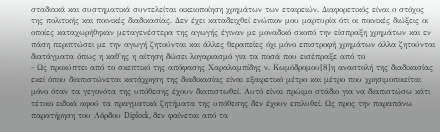σταδιακά και συστηματικά συντελείται οικειοποίηση χρημάτων των εταιρειών. Διαφορετικός είναι ο στόχος της πολιτικής και ποινικές διαδικασίας. Δεν έχει καταδειχθεί ενώπιον μου μαρτυρία ότι οι ποινικές διώξεις οι οποίες καταχωρήθηκαν μεταγενέστερα της αγωγής έγιναν με μοναδικό σκοπό την είσπραξη χρημάτων και εν πάση περιπτώσει με την αγωγή ζητούνται και άλλες θεραπείες όχι μόνο επιστροφή χρημάτων άλλα ζητούνται διατάγματα όπως η καθ'ης η αίτηση δώσει λογαριασμό για τα ποσά που εισέπραξε από το
- Ως προκύπτει από το σκεπτικό της απόφασης Χαραλαμπίδης ν. Κωμόδρομου[8]η αναστολή της διαδικασίας εκεί όπου διαπιστώνεται κατάχρηση της διαδικασίας είναι εξαιρετικό μέτρο και μέτρο που χρησιμοποιείται μόνο όταν τα γεγονότα της υπόθεσης έχουν διαπιστωθεί. Αυτό είναι πρώιμο στάδιο για να διαπιστώσω κάτι τέτοιο ειδικά αφού τα πραγματικά ζητήματα της υπόθεσης δεν έχουν επιλυθεί. Ως προς την παραπάνω παρατήρηση του Λόρδου Diplock, δεν φαίνεται από τα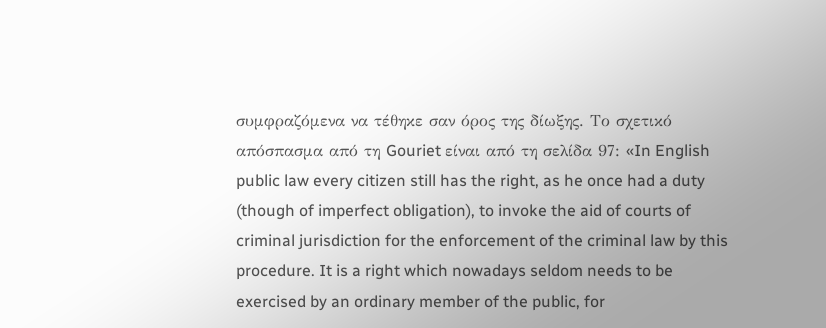συμφραζόμενα να τέθηκε σαν όρος της δίωξης. Το σχετικό απόσπασμα από τη Gouriet είναι από τη σελίδα 97: «In English public law every citizen still has the right, as he once had a duty (though of imperfect obligation), to invoke the aid of courts of criminal jurisdiction for the enforcement of the criminal law by this procedure. It is a right which nowadays seldom needs to be exercised by an ordinary member of the public, for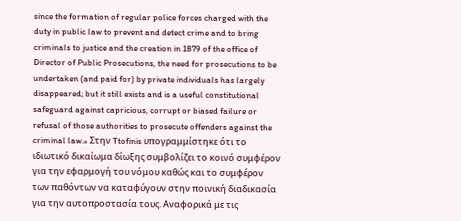since the formation of regular police forces charged with the duty in public law to prevent and detect crime and to bring criminals to justice and the creation in 1879 of the office of Director of Public Prosecutions, the need for prosecutions to be undertaken (and paid for) by private individuals has largely disappeared; but it still exists and is a useful constitutional safeguard against capricious, corrupt or biased failure or refusal of those authorities to prosecute offenders against the criminal law.» Στην Ttofinis υπογραμμίστηκε ότι το ιδιωτικό δικαίωμα δίωξης συμβολίζει το κοινό συμφέρον για την εφαρμογή του νόμου καθώς και το συμφέρον των παθόντων να καταφύγουν στην ποινική διαδικασία για την αυτοπροστασία τους. Αναφορικά με τις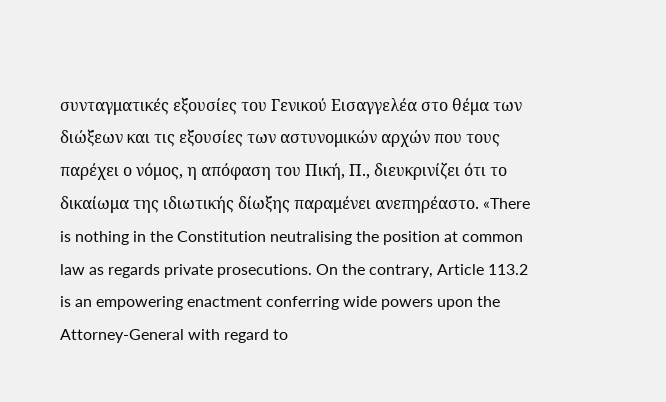συνταγματικές εξουσίες του Γενικού Εισαγγελέα στο θέμα των διώξεων και τις εξουσίες των αστυνομικών αρχών που τους παρέχει ο νόμος, η απόφαση του Πική, Π., διευκρινίζει ότι το δικαίωμα της ιδιωτικής δίωξης παραμένει ανεπηρέαστο. «There is nothing in the Constitution neutralising the position at common law as regards private prosecutions. On the contrary, Article 113.2 is an empowering enactment conferring wide powers upon the Attorney-General with regard to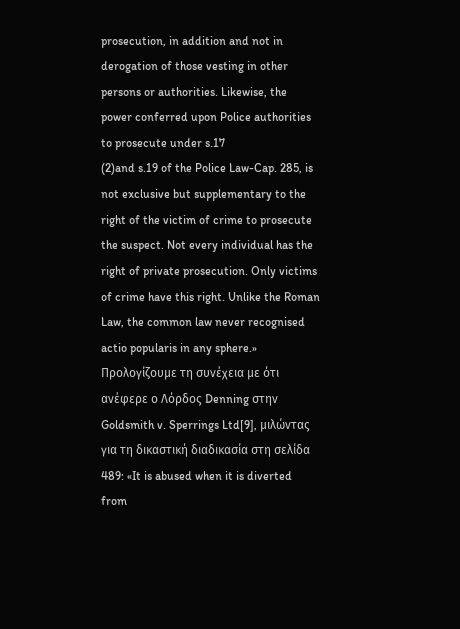prosecution, in addition and not in derogation of those vesting in other persons or authorities. Likewise, the power conferred upon Police authorities to prosecute under s.17
(2)and s.19 of the Police Law-Cap. 285, is not exclusive but supplementary to the right of the victim of crime to prosecute the suspect. Not every individual has the right of private prosecution. Only victims of crime have this right. Unlike the Roman Law, the common law never recognised actio popularis in any sphere.» Προλογίζουμε τη συνέχεια με ότι ανέφερε ο Λόρδος Denning στην Goldsmith v. Sperrings Ltd[9], μιλώντας για τη δικαστική διαδικασία στη σελίδα 489: «It is abused when it is diverted from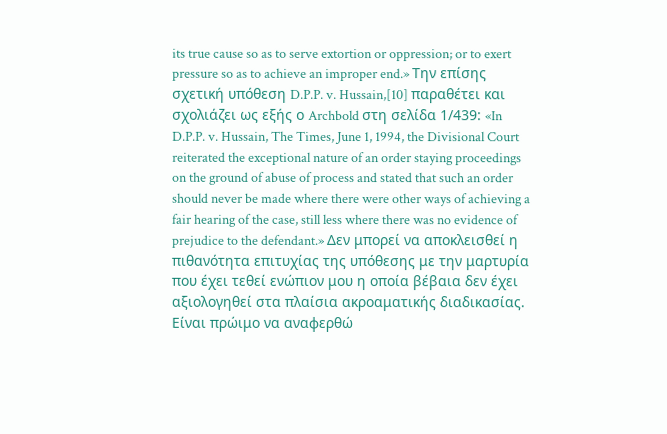its true cause so as to serve extortion or oppression; or to exert pressure so as to achieve an improper end.» Την επίσης σχετική υπόθεση D.P.P. v. Hussain,[10] παραθέτει και σχολιάζει ως εξής ο Archbold στη σελίδα 1/439: «In D.P.P. v. Hussain, The Times, June 1, 1994, the Divisional Court reiterated the exceptional nature of an order staying proceedings on the ground of abuse of process and stated that such an order should never be made where there were other ways of achieving a fair hearing of the case, still less where there was no evidence of prejudice to the defendant.» Δεν μπορεί να αποκλεισθεί η πιθανότητα επιτυχίας της υπόθεσης με την μαρτυρία που έχει τεθεί ενώπιον μου η οποία βέβαια δεν έχει αξιολογηθεί στα πλαίσια ακροαματικής διαδικασίας. Είναι πρώιμο να αναφερθώ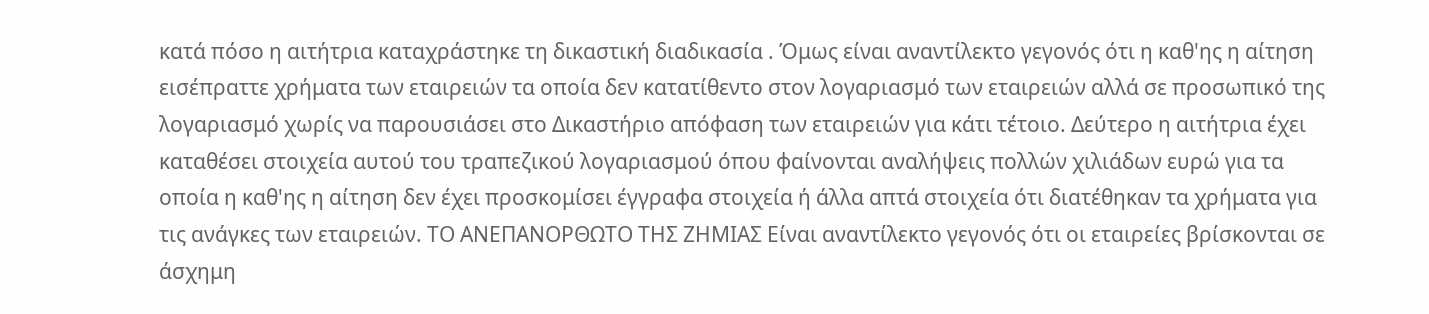κατά πόσο η αιτήτρια καταχράστηκε τη δικαστική διαδικασία . Όμως είναι αναντίλεκτο γεγονός ότι η καθ'ης η αίτηση εισέπραττε χρήματα των εταιρειών τα οποία δεν κατατίθεντο στον λογαριασμό των εταιρειών αλλά σε προσωπικό της λογαριασμό χωρίς να παρουσιάσει στο Δικαστήριο απόφαση των εταιρειών για κάτι τέτοιο. Δεύτερο η αιτήτρια έχει καταθέσει στοιχεία αυτού του τραπεζικού λογαριασμού όπου φαίνονται αναλήψεις πολλών χιλιάδων ευρώ για τα οποία η καθ'ης η αίτηση δεν έχει προσκομίσει έγγραφα στοιχεία ή άλλα απτά στοιχεία ότι διατέθηκαν τα χρήματα για τις ανάγκες των εταιρειών. ΤΟ ΑΝΕΠΑΝΟΡΘΩΤΟ ΤΗΣ ΖΗΜΙΑΣ Είναι αναντίλεκτο γεγονός ότι οι εταιρείες βρίσκονται σε άσχημη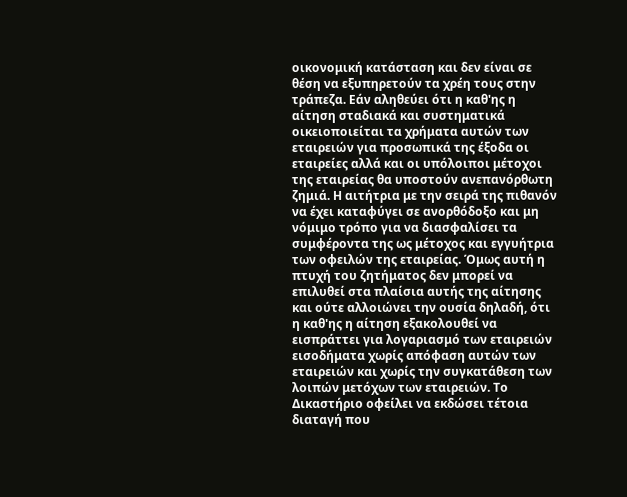οικονομική κατάσταση και δεν είναι σε θέση να εξυπηρετούν τα χρέη τους στην τράπεζα. Εάν αληθεύει ότι η καθ'ης η αίτηση σταδιακά και συστηματικά οικειοποιείται τα χρήματα αυτών των εταιρειών για προσωπικά της έξοδα οι εταιρείες αλλά και οι υπόλοιποι μέτοχοι της εταιρείας θα υποστούν ανεπανόρθωτη ζημιά. Η αιτήτρια με την σειρά της πιθανόν να έχει καταφύγει σε ανορθόδοξο και μη νόμιμο τρόπο για να διασφαλίσει τα συμφέροντα της ως μέτοχος και εγγυήτρια των οφειλών της εταιρείας. Όμως αυτή η πτυχή του ζητήματος δεν μπορεί να επιλυθεί στα πλαίσια αυτής της αίτησης και ούτε αλλοιώνει την ουσία δηλαδή, ότι η καθ'ης η αίτηση εξακολουθεί να εισπράττει για λογαριασμό των εταιρειών εισοδήματα χωρίς απόφαση αυτών των εταιρειών και χωρίς την συγκατάθεση των λοιπών μετόχων των εταιρειών. Το Δικαστήριο οφείλει να εκδώσει τέτοια διαταγή που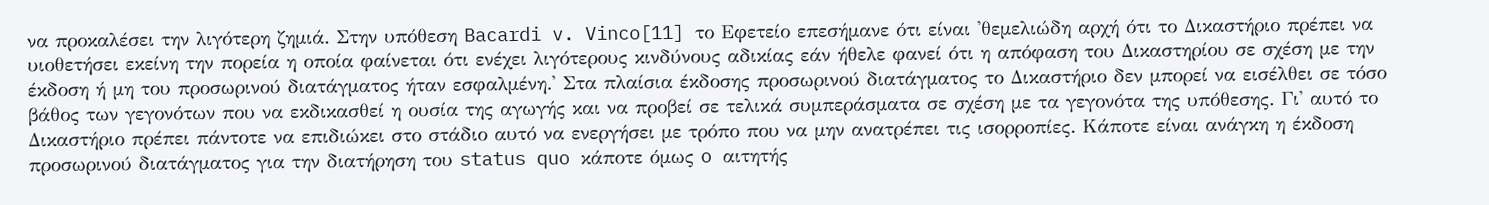να προκαλέσει την λιγότερη ζημιά. Στην υπόθεση Bacardi v. Vinco[11] το Εφετείο επεσήμανε ότι είναι 'θεμελιώδη αρχή ότι το Δικαστήριο πρέπει να υιοθετήσει εκείνη την πορεία η οποία φαίνεται ότι ενέχει λιγότερους κινδύνους αδικίας εάν ήθελε φανεί ότι η απόφαση του Δικαστηρίου σε σχέση με την έκδοση ή μη του προσωρινού διατάγματος ήταν εσφαλμένη.' Στα πλαίσια έκδοσης προσωρινού διατάγματος το Δικαστήριο δεν μπορεί να εισέλθει σε τόσο βάθος των γεγονότων που να εκδικασθεί η ουσία της αγωγής και να προβεί σε τελικά συμπεράσματα σε σχέση με τα γεγονότα της υπόθεσης. Γι' αυτό το Δικαστήριο πρέπει πάντοτε να επιδιώκει στο στάδιο αυτό να ενεργήσει με τρόπο που να μην ανατρέπει τις ισορροπίες. Κάποτε είναι ανάγκη η έκδοση προσωρινού διατάγματος για την διατήρηση του status quo κάποτε όμως o αιτητής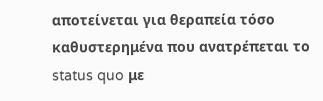αποτείνεται για θεραπεία τόσο καθυστερημένα που ανατρέπεται το status quo με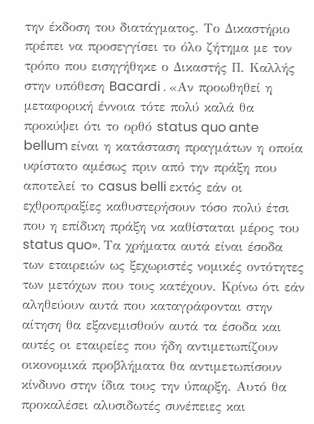την έκδοση του διατάγματος. Το Δικαστήριο πρέπει να προσεγγίσει το όλο ζήτημα με τον τρόπο που εισηγήθηκε ο Δικαστής Π. Καλλής στην υπόθεση Bacardi . «Αν προωθηθεί η μεταφορική έννοια τότε πολύ καλά θα προκύψει ότι το ορθό status quo ante bellum είναι η κατάσταση πραγμάτων η οποία υφίστατο αμέσως πριν από την πράξη που αποτελεί το casus belli εκτός εάν οι εχθροπραξίες καθυστερήσουν τόσο πολύ έτσι που η επίδικη πράξη να καθίσταται μέρος του status quo». Τα χρήματα αυτά είναι έσοδα των εταιρειών ως ξεχωριστές νομικές οντότητες των μετόχων που τους κατέχουν. Κρίνω ότι εάν αληθεύουν αυτά που καταγράφονται στην αίτηση θα εξανεμισθούν αυτά τα έσοδα και αυτές οι εταιρείες που ήδη αντιμετωπίζουν οικονομικά προβλήματα θα αντιμετωπίσουν κίνδυνο στην ίδια τους την ύπαρξη. Αυτό θα προκαλέσει αλυσιδωτές συνέπειες και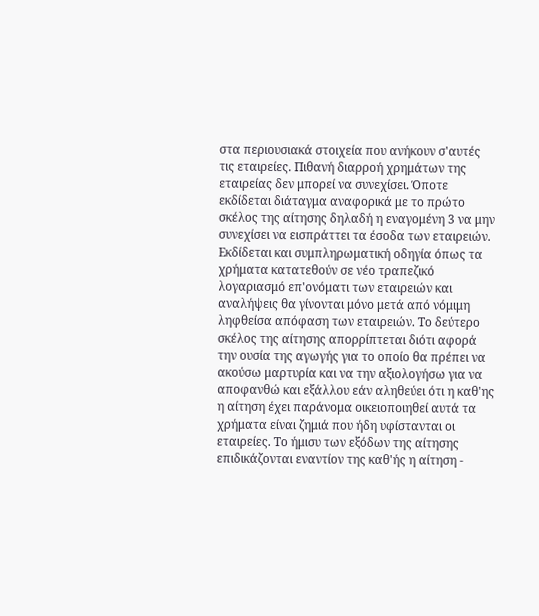στα περιουσιακά στοιχεία που ανήκουν σ'αυτές τις εταιρείες. Πιθανή διαρροή χρημάτων της εταιρείας δεν μπορεί να συνεχίσει. Όποτε εκδίδεται διάταγμα αναφορικά με το πρώτο σκέλος της αίτησης δηλαδή η εναγομένη 3 να μην συνεχίσει να εισπράττει τα έσοδα των εταιρειών. Εκδίδεται και συμπληρωματική οδηγία όπως τα χρήματα κατατεθούν σε νέο τραπεζικό λογαριασμό επ'ονόματι των εταιρειών και αναλήψεις θα γίνονται μόνο μετά από νόμιμη ληφθείσα απόφαση των εταιρειών. Το δεύτερο σκέλος της αίτησης απορρίπτεται διότι αφορά την ουσία της αγωγής για το οποίο θα πρέπει να ακούσω μαρτυρία και να την αξιολογήσω για να αποφανθώ και εξάλλου εάν αληθεύει ότι η καθ'ης η αίτηση έχει παράνομα οικειοποιηθεί αυτά τα χρήματα είναι ζημιά που ήδη υφίστανται οι εταιρείες. Το ήμισυ των εξόδων της αίτησης επιδικάζονται εναντίον της καθ'ής η αίτηση -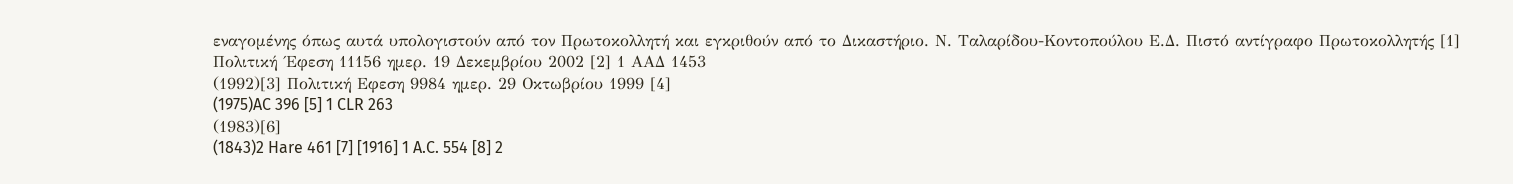εναγομένης όπως αυτά υπολογιστούν από τον Πρωτοκολλητή και εγκριθούν από το Δικαστήριο. Ν. Ταλαρίδου-Κοντοπούλου Ε.Δ. Πιστό αντίγραφο Πρωτοκολλητής [1] Πολιτική ΄Εφεση 11156 ημερ. 19 Δεκεμβρίου 2002 [2] 1 ΑΑΔ 1453
(1992)[3] Πολιτική Εφεση 9984 ημερ. 29 Οκτωβρίου 1999 [4]
(1975)AC 396 [5] 1 CLR 263
(1983)[6]
(1843)2 Hare 461 [7] [1916] 1 A.C. 554 [8] 2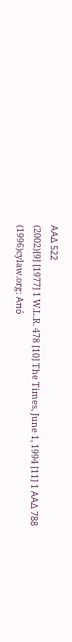ΑΑΔ 522
(2002)[9] [1977] 1 W.L.R. 478 [10] The Times, June 1, 1994 [11] 1 ΑΑΔ 788
(1996)cylaw.org: Από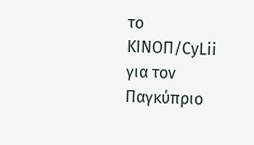το ΚΙΝOΠ/CyLii για τον Παγκύπριο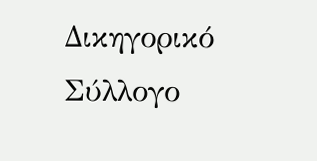Δικηγορικό Σύλλογο